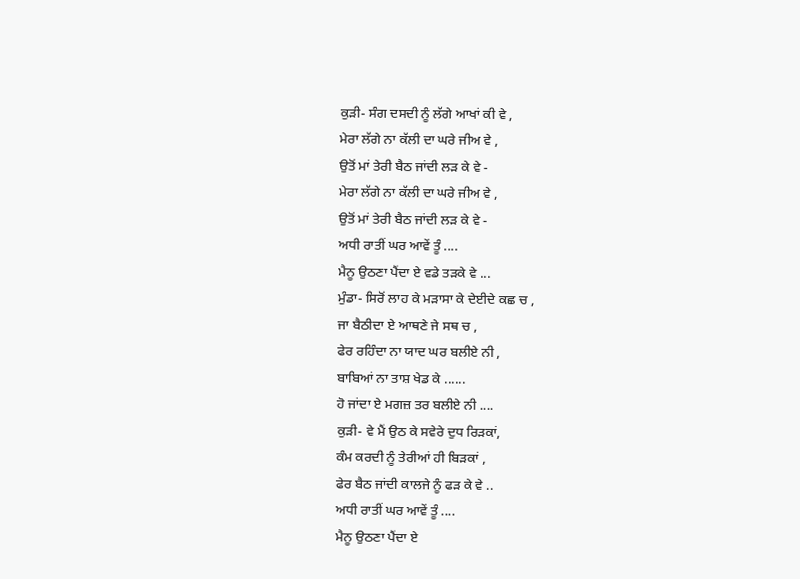ਕੁੜੀ- ਸੰਗ ਦਸਦੀ ਨੂੰ ਲੱਗੇ ਆਖਾਂ ਕੀ ਵੇ ,
ਮੇਰਾ ਲੱਗੇ ਨਾ ਕੱਲੀ ਦਾ ਘਰੇ ਜੀਅ ਵੇ ,
ਉਤੋਂ ਮਾਂ ਤੇਰੀ ਬੈਠ ਜਾਂਦੀ ਲੜ ਕੇ ਵੇ -
ਮੇਰਾ ਲੱਗੇ ਨਾ ਕੱਲੀ ਦਾ ਘਰੇ ਜੀਅ ਵੇ ,
ਉਤੋਂ ਮਾਂ ਤੇਰੀ ਬੈਠ ਜਾਂਦੀ ਲੜ ਕੇ ਵੇ -
ਅਧੀ ਰਾਤੀਂ ਘਰ ਆਵੇਂ ਤੂੰ ....
ਮੈਨੂ ਉਠਣਾ ਪੈਂਦਾ ਏ ਵਡੇ ਤੜਕੇ ਵੇ ...
ਮੁੰਡਾ- ਸਿਰੋਂ ਲਾਹ ਕੇ ਮੜਾਸਾ ਕੇ ਦੇਈਦੇ ਕਛ ਚ ,
ਜਾ ਬੈਠੀਦਾ ਏ ਆਥਣੇ ਜੇ ਸਥ ਚ ,
ਫੇਰ ਰਹਿੰਦਾ ਨਾ ਯਾਦ ਘਰ ਬਲੀਏ ਨੀ ,
ਬਾਬਿਆਂ ਨਾ ਤਾਸ਼ ਖੇਡ ਕੇ ......
ਹੋ ਜਾਂਦਾ ਏ ਮਗਜ਼ ਤਰ ਬਲੀਏ ਨੀ ....
ਕੁੜੀ- ਵੇ ਮੈਂ ਉਠ ਕੇ ਸਵੇਰੇ ਦੁਧ ਰਿੜਕਾਂ,
ਕੰਮ ਕਰਦੀ ਨੂੰ ਤੇਰੀਆਂ ਹੀ ਬਿੜਕਾਂ ,
ਫੇਰ ਬੈਠ ਜਾਂਦੀ ਕਾਲਜੇ ਨੂੰ ਫੜ ਕੇ ਵੇ ..
ਅਧੀ ਰਾਤੀਂ ਘਰ ਆਵੇਂ ਤੂੰ ....
ਮੈਨੂ ਉਠਣਾ ਪੈਂਦਾ ਏ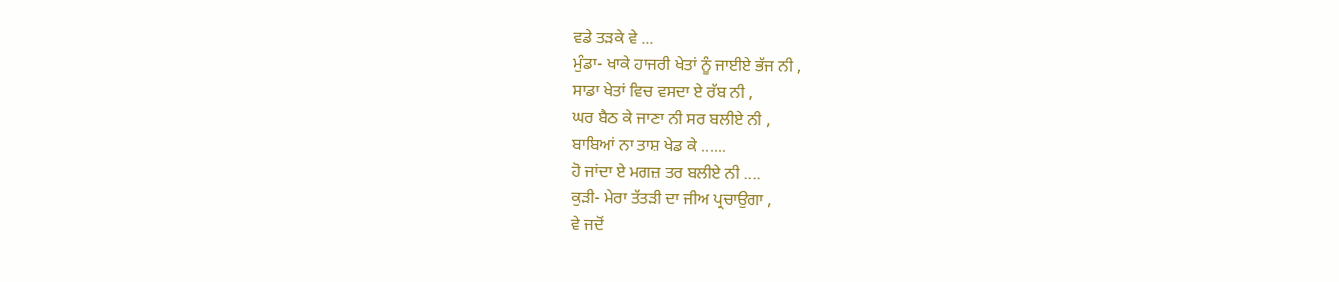ਵਡੇ ਤੜਕੇ ਵੇ ...
ਮੁੰਡਾ- ਖਾਕੇ ਹਾਜਰੀ ਖੇਤਾਂ ਨੂੰ ਜਾਈਏ ਭੱਜ ਨੀ ,
ਸਾਡਾ ਖੇਤਾਂ ਵਿਚ ਵਸਦਾ ਏ ਰੱਬ ਨੀ ,
ਘਰ ਬੈਠ ਕੇ ਜਾਣਾ ਨੀ ਸਰ ਬਲੀਏ ਨੀ ,
ਬਾਬਿਆਂ ਨਾ ਤਾਸ਼ ਖੇਡ ਕੇ ......
ਹੋ ਜਾਂਦਾ ਏ ਮਗਜ਼ ਤਰ ਬਲੀਏ ਨੀ ....
ਕੁੜੀ- ਮੇਰਾ ਤੱਤੜੀ ਦਾ ਜੀਅ ਪ੍ਰਚਾਉਗਾ ,
ਵੇ ਜਦੋਂ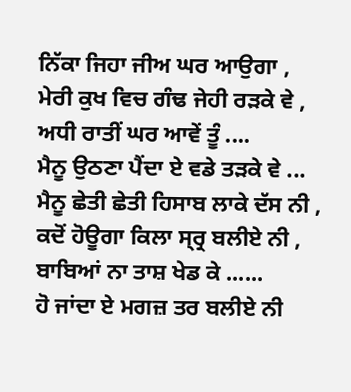ਨਿੱਕਾ ਜਿਹਾ ਜੀਅ ਘਰ ਆਉਗਾ ,
ਮੇਰੀ ਕੁਖ ਵਿਚ ਗੰਢ ਜੇਹੀ ਰੜਕੇ ਵੇ ,
ਅਧੀ ਰਾਤੀਂ ਘਰ ਆਵੇਂ ਤੂੰ ....
ਮੈਨੂ ਉਠਣਾ ਪੈਂਦਾ ਏ ਵਡੇ ਤੜਕੇ ਵੇ ...
ਮੈਨੂ ਛੇਤੀ ਛੇਤੀ ਹਿਸਾਬ ਲਾਕੇ ਦੱਸ ਨੀ ,
ਕਦੋਂ ਹੋਊਗਾ ਕਿਲਾ ਸ੍ਰ੍ਰ ਬਲੀਏ ਨੀ ,
ਬਾਬਿਆਂ ਨਾ ਤਾਸ਼ ਖੇਡ ਕੇ ......
ਹੋ ਜਾਂਦਾ ਏ ਮਗਜ਼ ਤਰ ਬਲੀਏ ਨੀ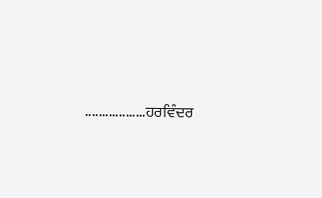..................ਹਰਵਿੰਦਰ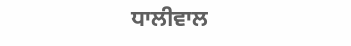ਧਾਲੀਵਾਲ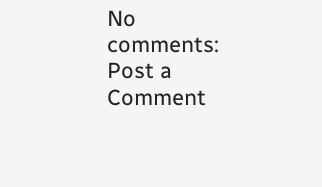No comments:
Post a Comment